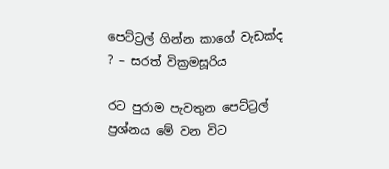පෙට්ට්‍රල් ගින්න කාගේ වැඩක්ද ? – සරත් වික්‍රමසූරිය

රට පුරාම පැවතුන පෙට්ට්‍රල් ප්‍රශ්නය මේ වන විට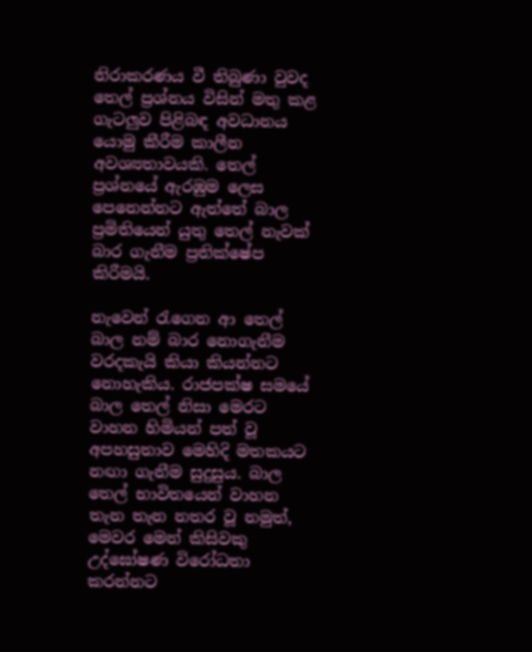නිරාකරණය වී තිබුණා වුවද තෙල් ප්‍රශ්නය විසින් මතු කළ ගැටලුව පිළිබඳ අවධානය යොමු කීරීම කාලීන අවශ්‍යතාවයකි. තෙල් ප්‍රශ්නයේ ඇරඹුම ලෙස පෙනෙන්නට ඇත්තේ බාල ප්‍රමිතියෙන් යුතු තෙල් නැවක් බාර ගැනීම ප්‍රතික්ෂේප කිරීමයි.

නැවෙන් රැගෙන ආ තෙල් බාල නම් බාර නොගැනීම වරදකැයි කියා කියන්නට නොහැකිය. රාජපක්ෂ සමයේ බාල තෙල් නිසා මෙරට වාහන හිමියන් පත් වූ අපහසුතාව මෙහිදි මතකයට නඟා ගැනීම සුදුසුය. බාල තෙල් භාවිතයෙන් වාහන තැන තැන නතර වූ නමුත්, මෙවර මෙන් කිසිවකු උ‍ද්ඝෝෂණ විරෝධතා කරන්නට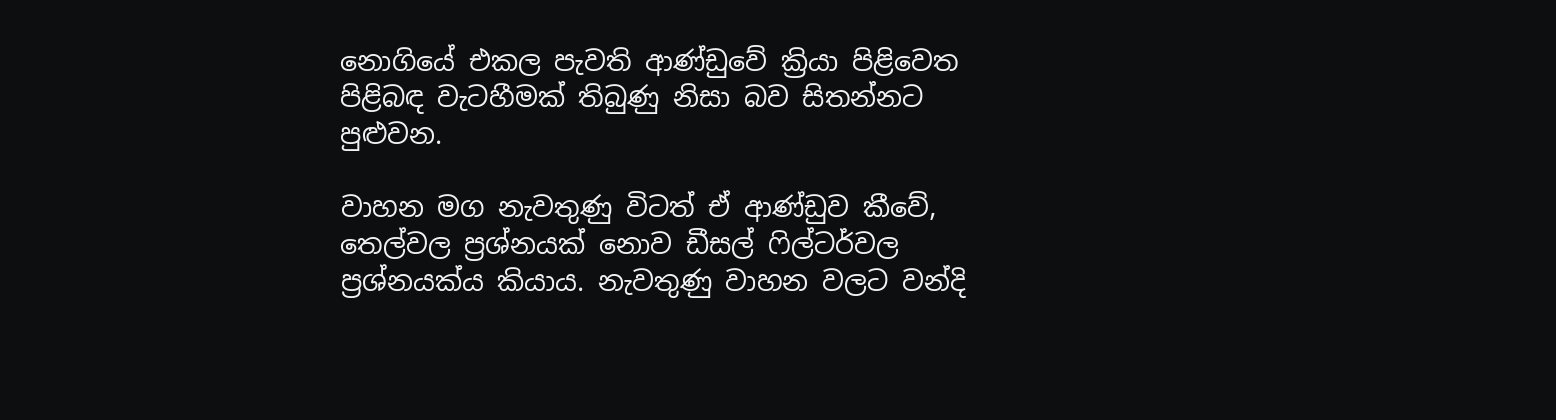නොගියේ එකල පැවති ආණ්ඩුවේ ක්‍රියා පිළිවෙත පිළිබඳ වැටහීමක් තිබුණු නිසා බව සිතන්නට පුළුවන.

වාහන මග නැවතුණු විටත් ඒ ආණ්ඩුව කීවේ, තෙල්වල ප්‍රශ්නයක් නොව ඩීසල් ෆිල්ටර්වල ප්‍රශ්නයක්ය කියාය. නැවතුණු වාහන වලට වන්දි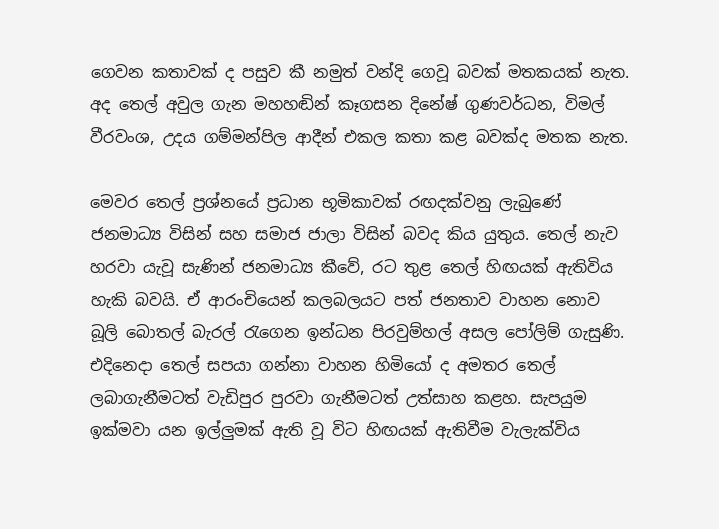ගෙවන කතාවක් ද පසුව කී නමුත් වන්දි ගෙවූ බවක් මතකයක් නැත. අද තෙල් අවුල ගැන මහහඬින් කෑගසන දිනේෂ් ගුණවර්ධන, විමල් වීරවංශ, උදය ගම්මන්පිල ආදීන් එකල කතා කළ බවක්ද මතක නැත.

මෙවර තෙල් ප්‍රශ්නයේ ප්‍රධාන භූමිකාවක් රඟදක්වනු ලැබුණේ ජනමාධ්‍ය විසින් සහ සමාජ ජාලා විසින් බවද කිය යුතුය. තෙල් නැව හරවා යැවූ සැණින් ජනමාධ්‍ය කීවේ, රට තුළ තෙල් හිඟයක් ඇතිවිය හැකි බවයි. ඒ ආරංචියෙන් කලබලයට පත් ජනතාව වාහන නොව බූලි බොතල් බැරල් රැගෙන ඉන්ධන පිරවුම්හල් අසල පෝලිම් ගැසුණි. එදිනෙදා තෙල් සපයා ගන්නා වාහන හිමියෝ ද අමතර තෙල් ලබාගැනීමටත් වැඩිපුර පුරවා ගැනීමටත් උත්සාහ කළහ. සැපයුම ඉක්මවා යන ඉල්ලුමක් ඇති වූ විට හිඟයක් ඇතිවීම වැලැක්විය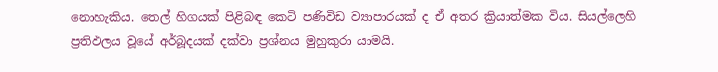නොහැකිය. තෙල් හිගයක් පිළිබඳ කෙටි පණිවිඩ ව්‍යාපාරයක් ද ඒ අතර ක්‍රියාත්මක විය. සියල්ලෙහි ප්‍රතිඵලය වූයේ අර්බූදයක් දක්වා ප්‍රශ්නය මුහුකුරා යාමයි.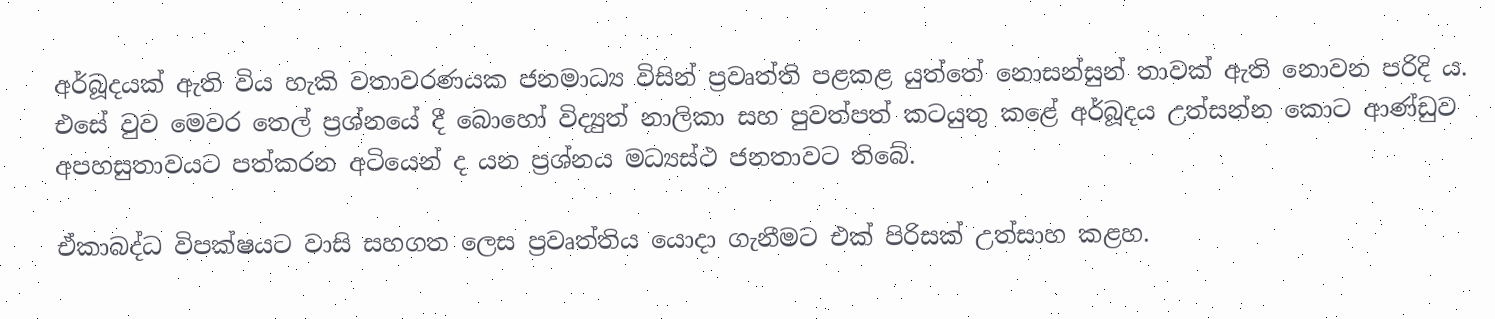අර්බූදයක් ඇති විය හැකි වතාවරණයක ජනමාධ්‍ය විසින් ප්‍රවෘත්ති පළකළ යුත්තේ නොසන්සුන් තාවක් ඇති නොවන පරිදි ය. එසේ වුව මෙවර තෙල් ප්‍රශ්නයේ දී බොහෝ විද්‍යුත් නාලිකා සහ පුවත්පත් කටයුතු කළේ අර්බූදය උත්සන්න කොට ආණ්ඩුව අපහසුතාවයට පත්කරන අටියෙන් ද යන ප්‍රශ්නය මධ්‍යස්ථ ජනතාවට තිබේ.

ඒකාබද්ධ විපක්ෂයට වාසි සහගත ලෙස ප්‍රවෘත්තිය යොදා ගැනීමට එක් පිරිසක් උත්සාහ කළහ.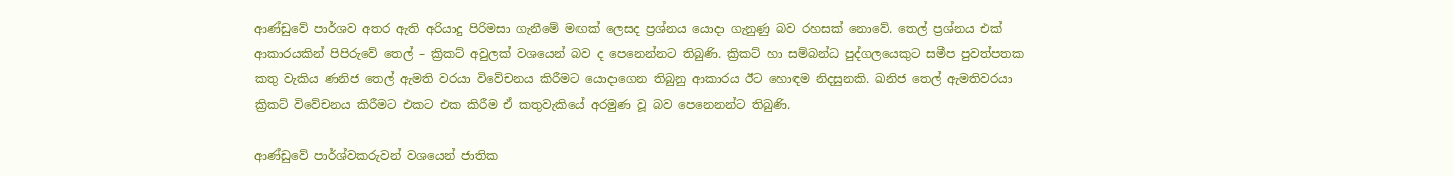ආණ්ඩුවේ පාර්ශව අතර ඇති අරියාදු පිරිමසා ගැනීමේ මඟක් ලෙසද ප්‍රශ්නය යොදා ගැනුණු බව රහසක් නොවේ. තෙල් ප්‍රශ්නය එක් ආකාරයකින් පිපිරුවේ තෙල් – ක්‍රිකට් අවුලක් වශයෙන් බව ද පෙනෙන්නට තිබුණි. ක්‍රිකට් හා සම්බන්ධ පුද්ගලයෙකුට සමීප පුවත්පතක කතු වැකිය ණනිජ තෙල් ඇමති වරයා විවේචනය කිරීමට යොදාගෙන තිබුනු ආකාරය ඊට හොඳම නිදසුනකි. ඛනිජ තෙල් ඇමතිවරයා ක්‍රිකට් විවේචනය කිරීමට එකට එක කිරීම ඒ කතුවැකියේ අරමුණ වූ බව පෙනෙනන්ට තිබුණි.

ආණ්ඩුවේ පාර්ශ්වකරුවන් වශයෙන් ජාතික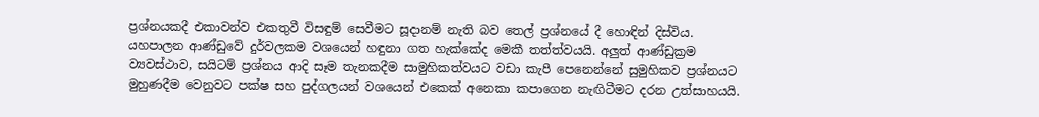ප්‍රශ්නයකදී එකාවන්ව එකතුවී විසඳුම් සෙවීමට සූදානම් නැති බව තෙල් ප්‍රශ්නයේ දී හොඳින් දිස්විය. යහපාලන ආණ්ඩුවේ දුර්වලකම වශයෙන් හඳුනා ගත හැක්කේ‍ද මෙකී තත්ත්වයයි. අලුත් ආණ්ඩුක්‍රම ව්‍යවස්ථාව, සයිටම් ප්‍රශ්නය ආදි සෑම තැනකදීම සාමුහිකත්වයට වඩා කැපී පෙනෙ‍න්නේ සුමුහිකව ප්‍රශ්නයට මුහුණදීම වෙනුවට පක්ෂ සහ පුද්ගලයන් වශයෙන් එකෙක් අනෙකා කපාගෙන නැඟිටීමට දරන උත්සාහයයි.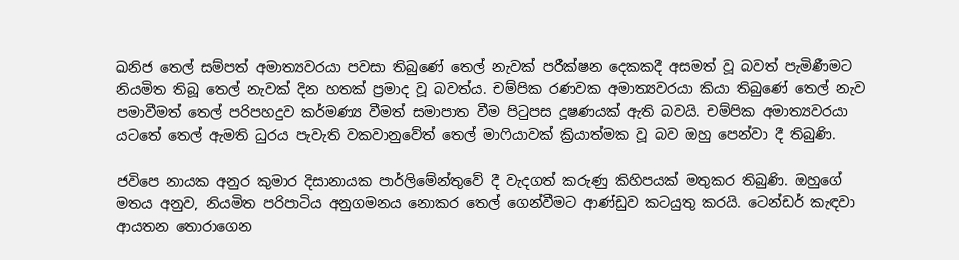ඛනිජ තෙල් සම්පත් අමාත්‍යවරයා පවසා තිබුණේ තෙල් නැවක් පරීක්ෂන දෙකකදී අසමත් වූ බවත් පැමිණීමට නියමිත තිබූ තෙල් නැවක් දින හතක් ප්‍රමාද වූ බවත්ය. චම්පික රණවක අමාත්‍යවරයා කියා තිබුණේ තෙල් නැව පමාවීමත් තෙල් පරිපහදුව කර්මණ්‍ය වීමත් සමාපාත වීම පිටුපස දූෂණයක් ඇති බවයි. චම්පික අමාත්‍යවරයා යටතේ තෙල් ඇමති ධුරය පැවැති වකවානුවේත් තෙල් මාෆියාවක් ක්‍රියාත්මක වූ බව ඔහු පෙන්වා දී තිබුණි.

ජවිපෙ නායක අනුර කුමාර දිසානායක පාර්ලිමේන්තුවේ දී වැදගත් කරුණු කිහිපයක් මතුකර තිබුණි. ඔහුගේ මතය අනුව, නියමිත පරිපාටිය අනුගමනය නොකර තෙල් ගෙන්වීමට ආණ්ඩුව කටයුතු කරයි. ටෙන්ඩර් කැඳවා ආයතන තොරාගෙන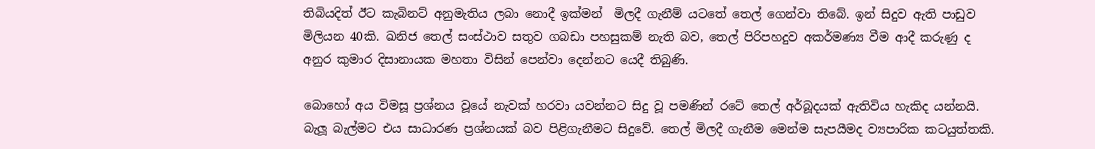තිබියදිත් ඊට කැබිනට් අනුමැතිය ලබා නොදී ඉක්මන්  මිලදී ගැනීම් යටතේ තෙල් ගෙන්වා තිබේ. ඉන් සිදුව ඇති පාඩුව මිලියන 40කි. ඛනිජ තෙල් සංස්ථාව සතුව ගබඩා පහසුකම් නැති බව, තෙල් පිරිපහදුව අකර්මණ්‍ය වීම ආදී කරුණු ද අනුර කුමාර දිසානායක මහතා විසින් පෙන්වා දෙන්නට යෙදී තිබුණි.

බොහෝ අය විමසූ ප්‍රශ්නය වූයේ නැවක් හරවා යවන්නට සිදු වූ පමණින් රටේ තෙල් අර්බූදයක් ඇතිවිය හැකිද යන්නයි. බැලූ බැල්මට එය සාධාරණ ප්‍රශ්නයක් බව පිළිගැනීමට සිදුවේ. තෙල් මිලදී ගැනීම මෙන්ම සැපයීමද ව්‍යපාරික කටයුත්තකි.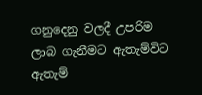ගනුදෙනු වලදී උපරිම ලාබ ගැනීමට ඇතැම්විට ඇතැම්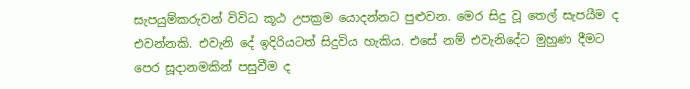සැපයුම්කරුවන් විවිධ කූඨ උපක්‍රම යොදන්නට පුළුවන. මෙර සිදු වූ තෙල් සැපයීම ද එවන්නකි. එවැනි දේ ඉදිරියටත් සිදුවිය හැකිය. එසේ නම් එවැනිදේට මුහුණ දීමට පෙර සූදානමකින් පසුවීම ද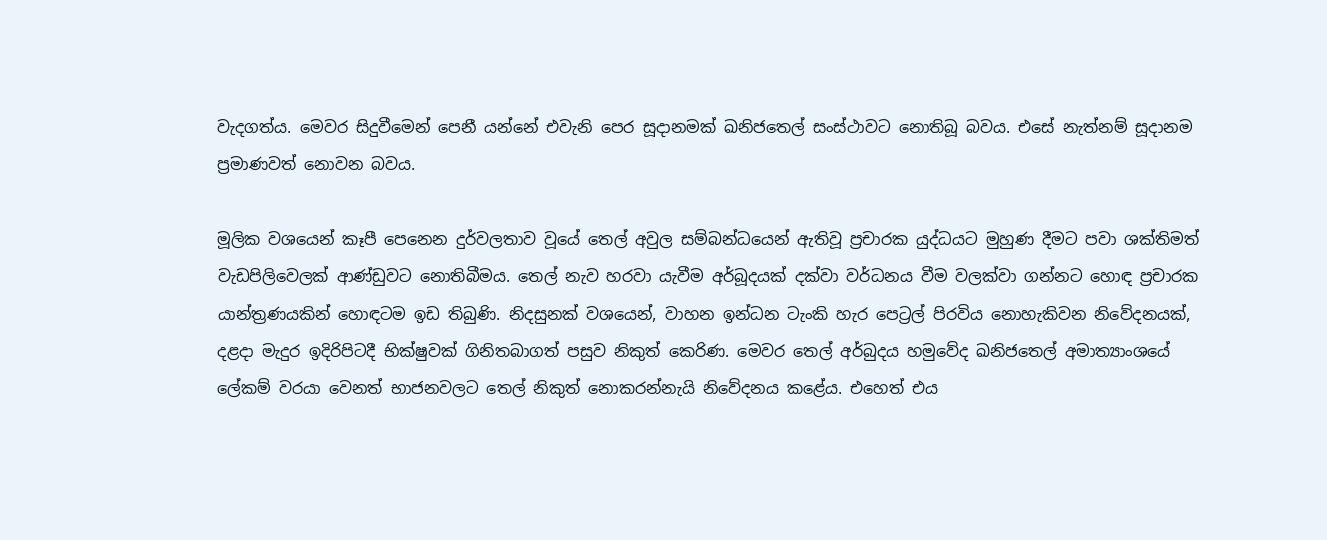වැදගත්ය. මෙවර සිදුවීමෙන් පෙනී යන්නේ එවැනි පෙර සූදානමක් ඛනිජතෙල් සංස්ථාවට නොතිබූ බවය. එසේ නැත්නම් සූදානම ප්‍රමාණවත් නොවන බවය.

මූලික වශයෙන් කෑපී පෙනෙන දුර්වලතාව වූයේ තෙල් අවුල සම්බන්ධයෙන් ඇතිවූ ප්‍රචාරක යුද්ධයට මුහුණ දීමට පවා ශක්තිමත් වැඩපිලිවෙලක් ආණ්ඩුවට නොතිබීමය. තෙල් නැව හරවා යැවීම අර්බූදයක් දක්වා වර්ධනය වීම වලක්වා ගන්නට හොඳ ප්‍රචාරක යාන්ත්‍රණයකින් හොඳටම ඉඩ තිබුණි. නිදසුනක් වශයෙන්, වාහන ඉන්ධන ටැංකි හැර පෙට්‍රල් පිරවිය නොහැකිවන නිවේදනයක්, දළදා මැදුර ඉදිරිපිටදී භික්ෂුවක් ගිනිතබාගත් පසුව නිකුත් කෙරිණ. මෙවර තෙල් අර්බුදය හමුවේද ඛනිජතෙල් අමාත්‍යාංශයේ ලේකම් වරයා වෙනත් භාජනවලට තෙල් නිකුත් නොකරන්නැයි නිවේදනය කළේය. එහෙත් එය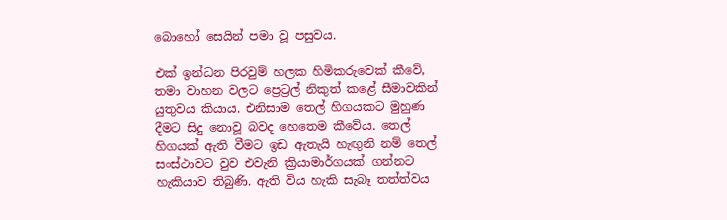බොහෝ සෙයින් පමා වූ පසුවය.

එක් ඉන්ධන පිරවුම් හලක හිමිකරුවෙක් කීවේ, තමා වාහන වලට ප්‍රෙට්‍රල් නිකුත් කළේ සීමාවකින් යුතුවය කියාය. එනිසාම තෙල් හිගයකට මුහුණ දීමට සිදු නොවූ බවද හෙතෙම කීවේය. තෙල් හිගයක් ඇති වීමට ඉඩ ඇතැයි හැඟුනි නම් තෙල් සංස්ථාවට වුව එවැනි ක්‍රියාමාර්ගයක් ගන්නට හැකියාව තිබුණි. ඇති විය හැකි සැබෑ තත්ත්වය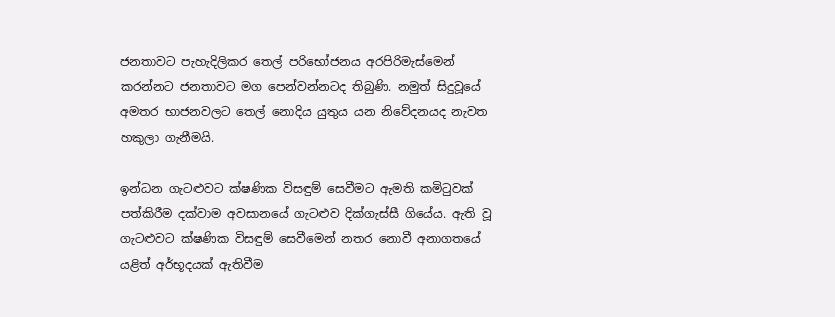ජනතාවට පැහැදිලිකර තෙල් පරිභෝජනය අරපිරිමැස්මෙන් කරන්නට ජනතාවට මග පෙන්වන්නටද තිබුණි. නමුත් සිදුවූයේ අමතර භාජනවලට තෙල් නොදිය යුතුය යන නිවේදනයද නැවත හකුලා ගැනීමයි.

ඉන්ධන ගැටළුවට ක්ෂණික විසඳුම් සෙවීමට ඇමති කමිටුවක් පත්කිරීම දක්වාම අවසානයේ ගැටළුව දික්ගැස්සී ගියේය. ඇති වූ ගැටළුවට ක්ෂණික විසඳුම් සෙවීමෙන් නතර නොවී අනාගතයේ යළිත් අර්භූදයක් ඇතිවීම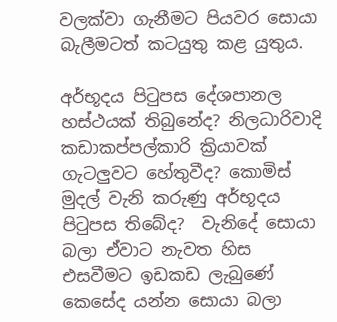වලක්වා ගැනීමට පියවර සොයා බැලීමටත් කටයුතු කළ යුතුය.

අර්භූදය පිටුපස දේශපානල හස්ථයක් තිබුනේද? නිලධාරිවාදි කඩාකප්පල්කාරි ක්‍රියාවක් ගැටලුවට හේතුවීද? කොමිස් මුදල් වැනි කරුණු අර්භූදය පිටුපස තිබේද?  වැනි‍දේ සොයා බලා ඒවාට නැවත හිස එසවීමට ඉඩකඩ ලැබුණේ කෙසේද යන්න සොයා බලා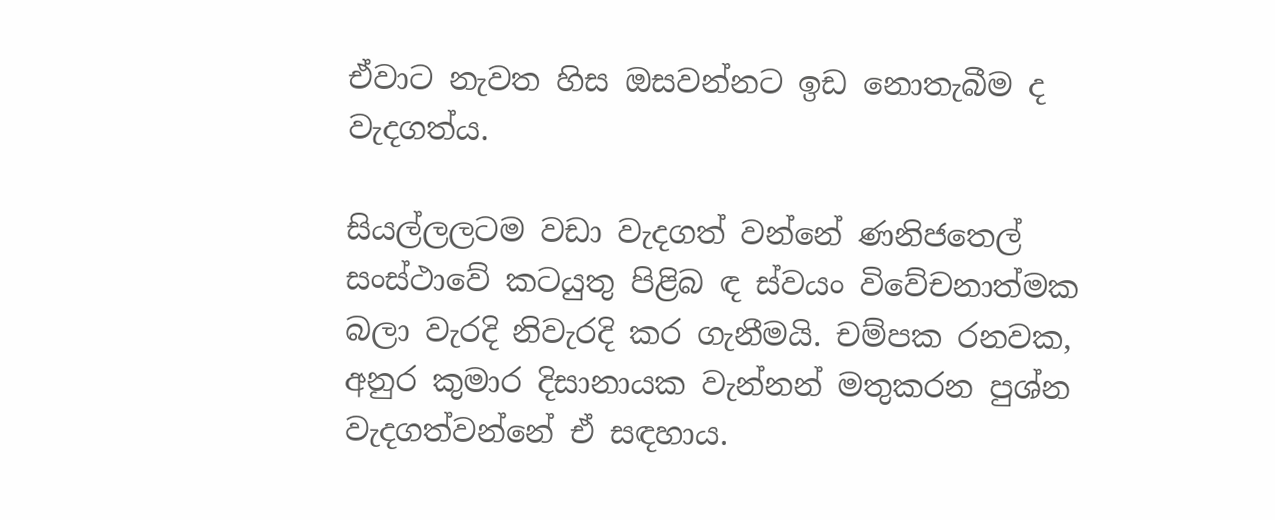ඒවාට නැවත හිස ඔසවන්නට ඉඩ නොතැබීම ද වැදගත්ය.

සියල්ලලටම වඩා වැදගත් වන්නේ ණනිජතෙල් සංස්ථාවේ කටයුතු පිළිබ ඳ ස්වයං ‍විවේචනාත්මක බලා වැරදි නිවැරදි කර ගැනීමයි. චම්පක රනවක, අනුර කුමාර දිසානායක වැන්නන් මතුකරන පුශ්න වැදගත්වන්නේ ඒ සඳහාය.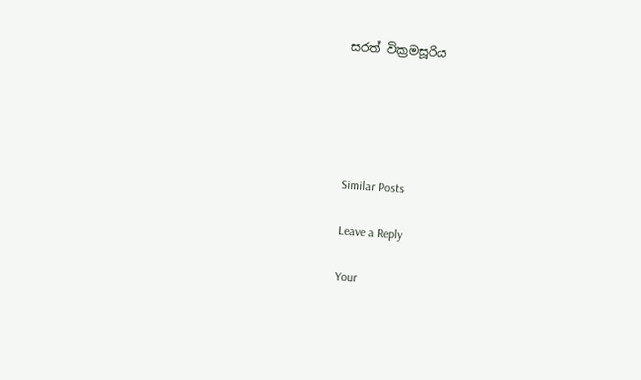සරත් වික්‍රමසූරිය





Similar Posts

Leave a Reply

Your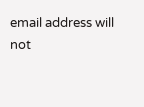email address will not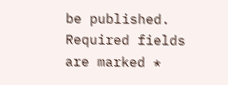be published. Required fields are marked *